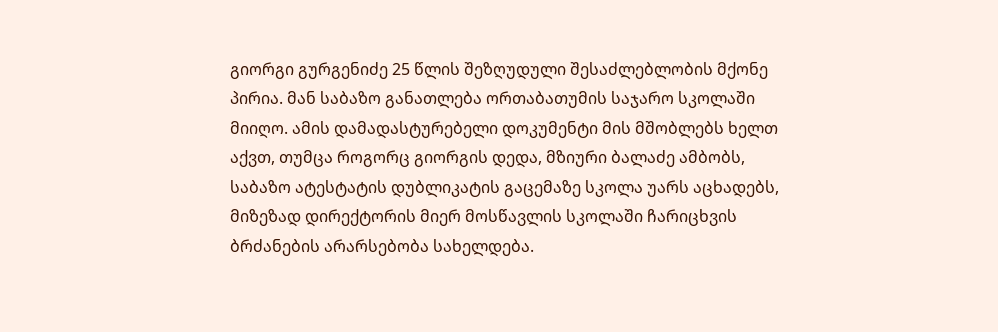გიორგი გურგენიძე 25 წლის შეზღუდული შესაძლებლობის მქონე პირია. მან საბაზო განათლება ორთაბათუმის საჯარო სკოლაში მიიღო. ამის დამადასტურებელი დოკუმენტი მის მშობლებს ხელთ აქვთ, თუმცა როგორც გიორგის დედა, მზიური ბალაძე ამბობს, საბაზო ატესტატის დუბლიკატის გაცემაზე სკოლა უარს აცხადებს, მიზეზად დირექტორის მიერ მოსწავლის სკოლაში ჩარიცხვის ბრძანების არარსებობა სახელდება.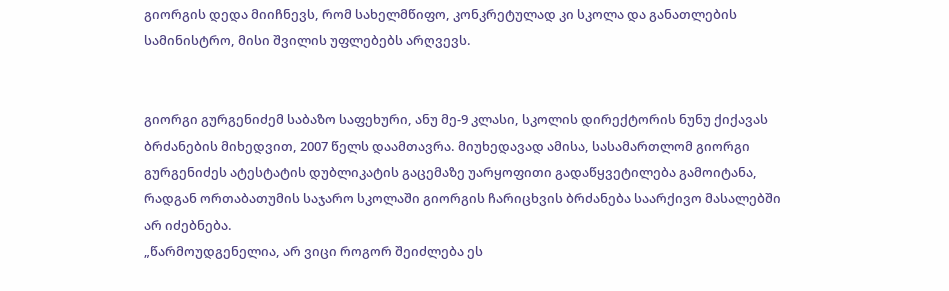გიორგის დედა მიიჩნევს, რომ სახელმწიფო, კონკრეტულად კი სკოლა და განათლების სამინისტრო, მისი შვილის უფლებებს არღვევს.


გიორგი გურგენიძემ საბაზო საფეხური, ანუ მე-9 კლასი, სკოლის დირექტორის ნუნუ ქიქავას ბრძანების მიხედვით, 2007 წელს დაამთავრა. მიუხედავად ამისა, სასამართლომ გიორგი გურგენიძეს ატესტატის დუბლიკატის გაცემაზე უარყოფითი გადაწყვეტილება გამოიტანა, რადგან ორთაბათუმის საჯარო სკოლაში გიორგის ჩარიცხვის ბრძანება საარქივო მასალებში არ იძებნება.
„წარმოუდგენელია, არ ვიცი როგორ შეიძლება ეს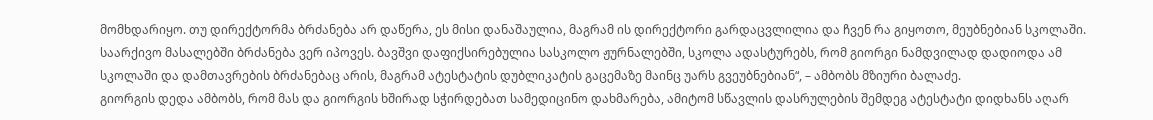მომხდარიყო. თუ დირექტორმა ბრძანება არ დაწერა, ეს მისი დანაშაულია, მაგრამ ის დირექტორი გარდაცვლილია და ჩვენ რა გიყოთო, მეუბნებიან სკოლაში. საარქივო მასალებში ბრძანება ვერ იპოვეს. ბავშვი დაფიქსირებულია სასკოლო ჟურნალებში, სკოლა ადასტურებს, რომ გიორგი ნამდვილად დადიოდა ამ სკოლაში და დამთავრების ბრძანებაც არის, მაგრამ ატესტატის დუბლიკატის გაცემაზე მაინც უარს გვეუბნებიან“, – ამბობს მზიური ბალაძე.
გიორგის დედა ამბობს, რომ მას და გიორგის ხშირად სჭირდებათ სამედიცინო დახმარება, ამიტომ სწავლის დასრულების შემდეგ ატესტატი დიდხანს აღარ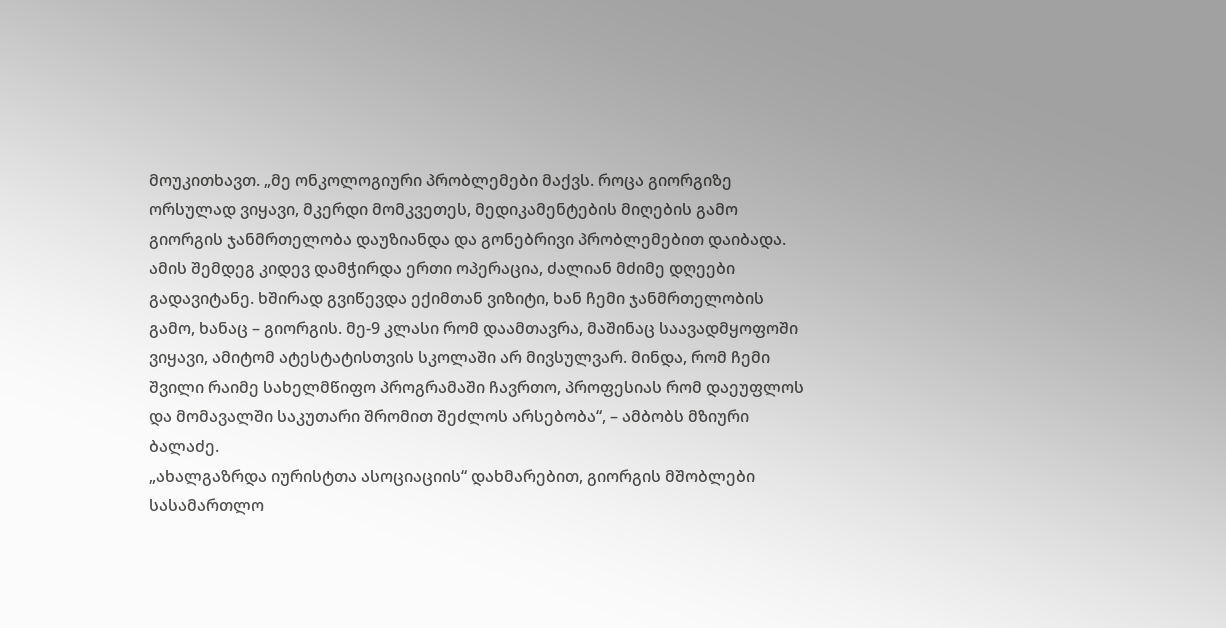მოუკითხავთ. „მე ონკოლოგიური პრობლემები მაქვს. როცა გიორგიზე ორსულად ვიყავი, მკერდი მომკვეთეს, მედიკამენტების მიღების გამო გიორგის ჯანმრთელობა დაუზიანდა და გონებრივი პრობლემებით დაიბადა. ამის შემდეგ კიდევ დამჭირდა ერთი ოპერაცია, ძალიან მძიმე დღეები გადავიტანე. ხშირად გვიწევდა ექიმთან ვიზიტი, ხან ჩემი ჯანმრთელობის გამო, ხანაც – გიორგის. მე-9 კლასი რომ დაამთავრა, მაშინაც საავადმყოფოში ვიყავი, ამიტომ ატესტატისთვის სკოლაში არ მივსულვარ. მინდა, რომ ჩემი შვილი რაიმე სახელმწიფო პროგრამაში ჩავრთო, პროფესიას რომ დაეუფლოს და მომავალში საკუთარი შრომით შეძლოს არსებობა“, – ამბობს მზიური ბალაძე.
„ახალგაზრდა იურისტთა ასოციაციის“ დახმარებით, გიორგის მშობლები სასამართლო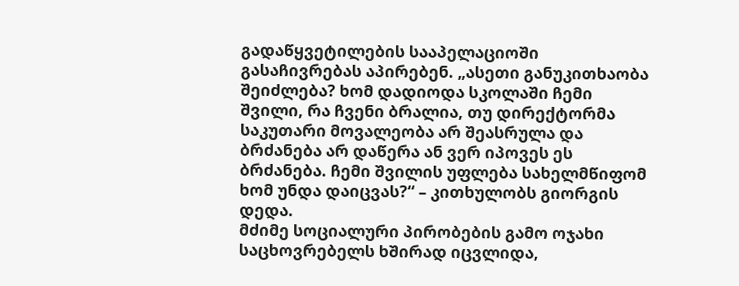გადაწყვეტილების სააპელაციოში გასაჩივრებას აპირებენ. „ასეთი განუკითხაობა შეიძლება? ხომ დადიოდა სკოლაში ჩემი შვილი, რა ჩვენი ბრალია, თუ დირექტორმა საკუთარი მოვალეობა არ შეასრულა და ბრძანება არ დაწერა ან ვერ იპოვეს ეს ბრძანება. ჩემი შვილის უფლება სახელმწიფომ ხომ უნდა დაიცვას?“ – კითხულობს გიორგის დედა.
მძიმე სოციალური პირობების გამო ოჯახი საცხოვრებელს ხშირად იცვლიდა,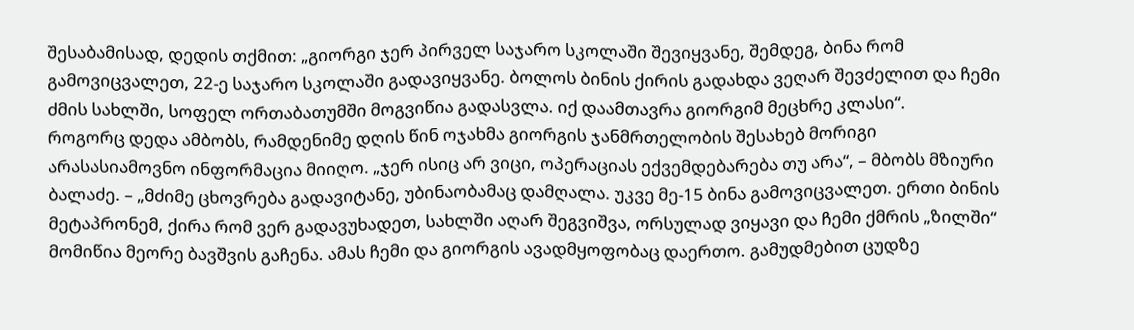შესაბამისად, დედის თქმით: „გიორგი ჯერ პირველ საჯარო სკოლაში შევიყვანე, შემდეგ, ბინა რომ გამოვიცვალეთ, 22-ე საჯარო სკოლაში გადავიყვანე. ბოლოს ბინის ქირის გადახდა ვეღარ შევძელით და ჩემი ძმის სახლში, სოფელ ორთაბათუმში მოგვიწია გადასვლა. იქ დაამთავრა გიორგიმ მეცხრე კლასი“.
როგორც დედა ამბობს, რამდენიმე დღის წინ ოჯახმა გიორგის ჯანმრთელობის შესახებ მორიგი არასასიამოვნო ინფორმაცია მიიღო. „ჯერ ისიც არ ვიცი, ოპერაციას ექვემდებარება თუ არა“, – მბობს მზიური ბალაძე. – „მძიმე ცხოვრება გადავიტანე, უბინაობამაც დამღალა. უკვე მე-15 ბინა გამოვიცვალეთ. ერთი ბინის მეტაპრონემ, ქირა რომ ვერ გადავუხადეთ, სახლში აღარ შეგვიშვა, ორსულად ვიყავი და ჩემი ქმრის „ზილში“ მომიწია მეორე ბავშვის გაჩენა. ამას ჩემი და გიორგის ავადმყოფობაც დაერთო. გამუდმებით ცუდზე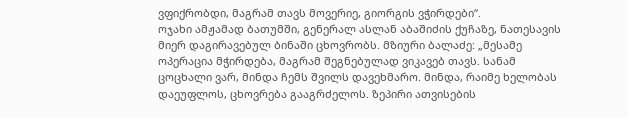ვფიქრობდი, მაგრამ თავს მოვერიე, გიორგის ვჭირდები“.
ოჯახი ამჟამად ბათუმში, გენერალ ასლან აბაშიძის ქუჩაზე, ნათესავის მიერ დაგირავებულ ბინაში ცხოვრობს. მზიური ბალაძე: „მესამე ოპერაცია მჭირდება, მაგრამ შეგნებულად ვიკავებ თავს. სანამ ცოცხალი ვარ, მინდა ჩემს შვილს დავეხმარო. მინდა, რაიმე ხელობას დაეუფლოს, ცხოვრება გააგრძელოს. ზეპირი ათვისების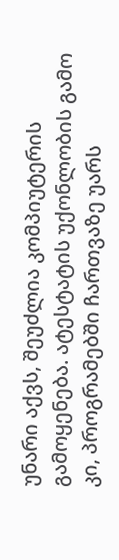უნარი აქვს, შეუძლია კომპიუტერის გამოყენება. ატესტატის უქონლობის გამო კი, პროგრამებში ჩართვაზე უარს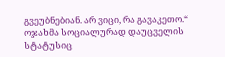გვეუბნებიან. არ ვიცი, რა გავაკეთო.“
ოჯახმა სოციალურად დაუცველის სტატუსიც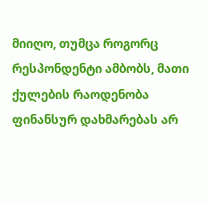მიიღო, თუმცა როგორც რესპონდენტი ამბობს, მათი ქულების რაოდენობა ფინანსურ დახმარებას არ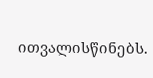ითვალისწინებს.